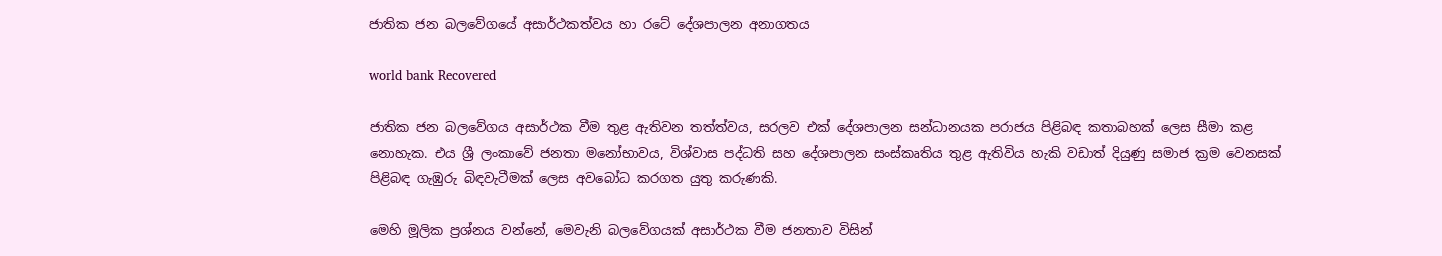ජාතික ජන බලවේගයේ අසාර්ථකත්වය හා රටේ දේශපාලන අනාගතය

world bank Recovered

ජාතික ජන බලවේගය අසාර්ථක වීම තුළ ඇතිවන තත්ත්වය, සරලව එක් දේශපාලන සන්ධානයක පරාජය පිළිබඳ කතාබහක් ලෙස සීමා කළ නොහැක. එය ශ්‍රී ලංකාවේ ජනතා මනෝභාවය, විශ්වාස පද්ධති සහ දේශපාලන සංස්කෘතිය තුළ ඇතිවිය හැකි වඩාත් දියුණු සමාජ ක්‍රම වෙනසක් පිළිබඳ ගැඹුරු බිඳවැටීමක් ලෙස අවබෝධ කරගත යුතු කරුණකි.

මෙහි මූලික ප්‍රශ්නය වන්නේ, මෙවැනි බලවේගයක් අසාර්ථක වීම ජනතාව විසින්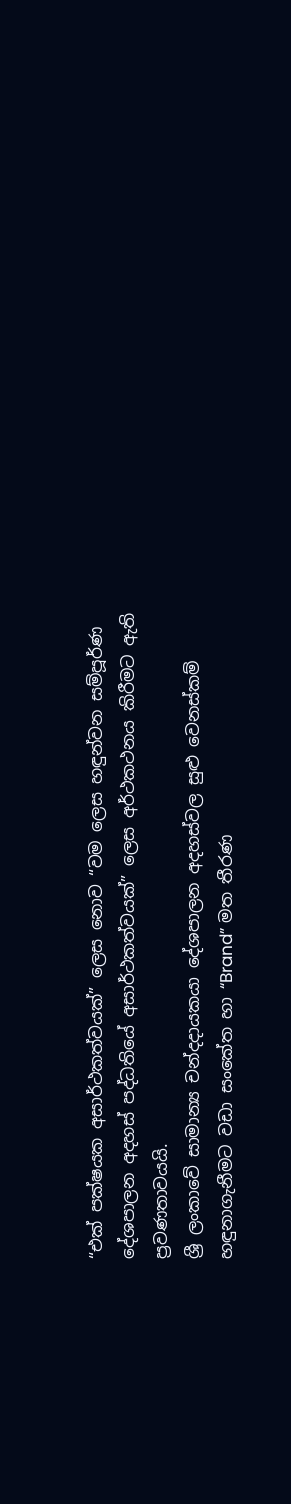“එක් පක්ෂයක අසාර්ථකත්වයක්” ලෙස නොව “වම ලෙස හඳුන්වන සම්පූර්ණ දේශපාලන අදහස් පද්ධතියේ අසාර්ථකත්වයක්” ලෙස අර්ථකථනය කිරීමට ඇති ප්‍රවණතාවයයි.
ශ්‍රී ලංකාවේ සාමාන්‍ය චන්දදායකයා දේශපාලන අදහස්වල සුළු වෙනස්කම් හඳුනාගැනීමට වඩා සංකේත හා “Brand” මත තීරණ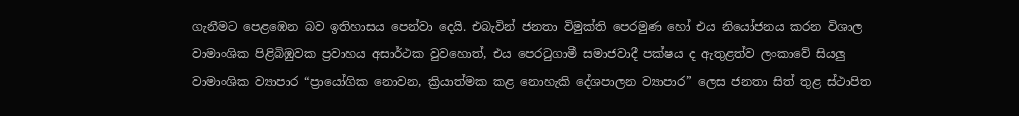ගැනීමට පෙළඹෙන බව ඉතිහාසය පෙන්වා දෙයි. එබැවින් ජනතා විමුක්ති පෙරමුණ හෝ එය නියෝජනය කරන විශාල වාමාංශික පිළිබිඹුවක ප්‍රවාහය අසාර්ථක වුවහොත්, එය පෙරටුගාමී සමාජවාදී පක්ෂය ද ඇතුළත්ව ලංකාවේ සියලු වාමාංශික ව්‍යාපාර “ප්‍රායෝගික නොවන, ක්‍රියාත්මක කළ නොහැකි දේශපාලන ව්‍යාපාර” ලෙස ජනතා සිත් තුළ ස්ථාපිත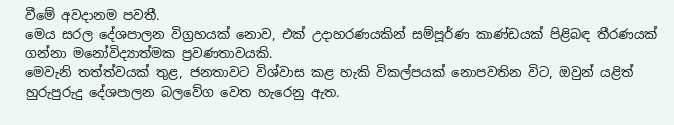වීමේ අවදානම පවතී.
මෙය සරල දේශපාලන විග්‍රහයක් නොව, එක් උදාහරණයකින් සම්පූර්ණ කාණ්ඩයක් පිළිබඳ තීරණයක් ගන්නා මනෝවිද්‍යාත්මක ප්‍රවණතාවයකි.
මෙවැනි තත්ත්වයක් තුළ, ජනතාවට විශ්වාස කළ හැකි විකල්පයක් නොපවතින විට, ඔවුන් යළිත් හුරුපුරුදු දේශපාලන බලවේග වෙත හැරෙනු ඇත.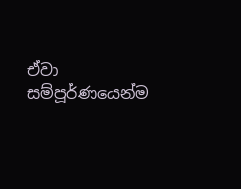ඒවා සම්පූර්ණයෙන්ම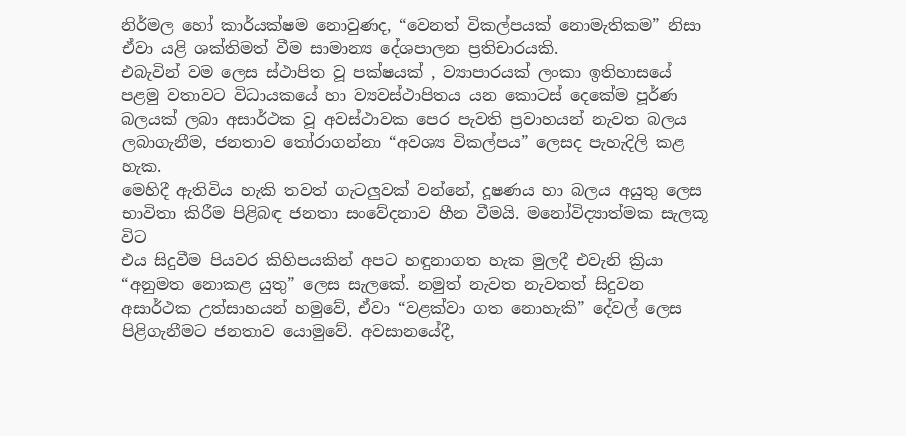නිර්මල හෝ කාර්යක්ෂම නොවුණද, “වෙනත් විකල්පයක් නොමැතිකම” නිසා ඒවා යළි ශක්තිමත් වීම සාමාන්‍ය දේශපාලන ප්‍රතිචාරයකි.
එබැවින් වම ලෙස ස්ථාපිත වූ පක්ෂයක් , ව්‍යාපාරයක් ලංකා ඉතිහාසයේ පළමු වතාවට විධායකයේ හා ව්‍යවස්ථාපිතය යන කොටස් දෙකේම පූර්ණ බලයක් ලබා අසාර්ථක වූ අවස්ථාවක පෙර පැවති ප්‍රවාහයන් නැවත බලය ලබාගැනීම, ජනතාව තෝරාගන්නා “අවශ්‍ය විකල්පය” ලෙසද පැහැදිලි කළ හැක.
මෙහිදී ඇතිවිය හැකි තවත් ගැටලුවක් වන්නේ, දූෂණය හා බලය අයුතු ලෙස භාවිතා කිරීම පිළිබඳ ජනතා සංවේදනාව හීන වීමයි. මනෝවිද්‍යාත්මක සැලකූ විට
එය සිදුවීම පියවර කිහිපයකින් අපට හඳුනාගත හැක මුලදී එවැනි ක්‍රියා “අනුමත නොකළ යුතු” ලෙස සැලකේ. නමුත් නැවත නැවතත් සිදුවන අසාර්ථක උත්සාහයන් හමුවේ, ඒවා “වළක්වා ගත නොහැකි” දේවල් ලෙස පිළිගැනීමට ජනතාව යොමුවේ. අවසානයේදී,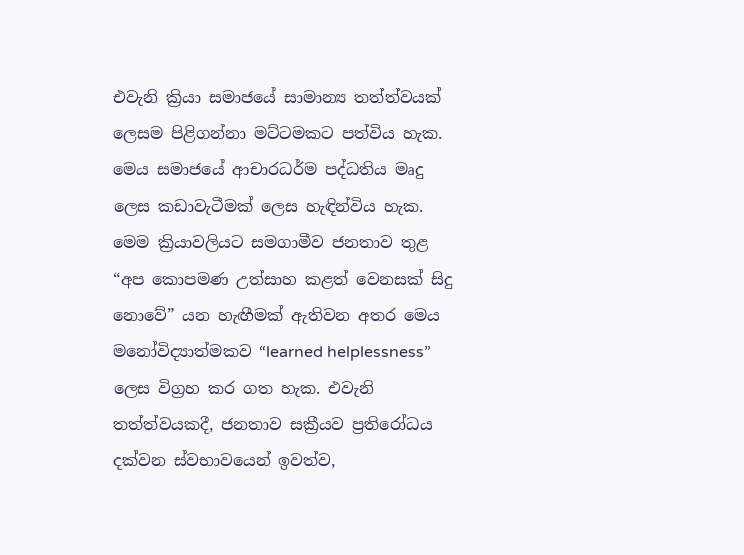එවැනි ක්‍රියා සමාජයේ සාමාන්‍ය තත්ත්වයක් ලෙසම පිළිගන්නා මට්ටමකට පත්විය හැක. මෙය සමාජයේ ආචාරධර්ම පද්ධතිය මෘදු ලෙස කඩාවැටීමක් ලෙස හැඳින්විය හැක.
මෙම ක්‍රියාවලියට සමගාමීව ජනතාව තුළ “අප කොපමණ උත්සාහ කළත් වෙනසක් සිදු නොවේ” යන හැඟීමක් ඇතිවන අතර මෙය මනෝවිද්‍යාත්මකව “learned helplessness” ලෙස විග්‍රහ කර ගත හැක. එවැනි තත්ත්වයකදී, ජනතාව සක්‍රීයව ප්‍රතිරෝධය දක්වන ස්වභාවයෙන් ඉවත්ව,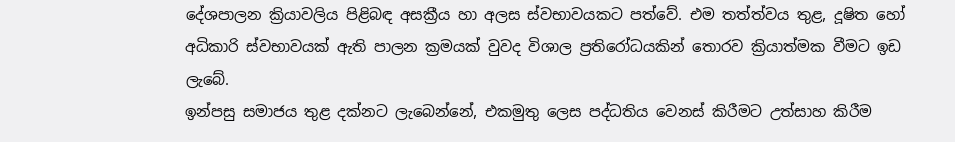දේශපාලන ක්‍රියාවලිය පිළිබඳ අසක්‍රීය හා අලස ස්වභාවයකට පත්වේ. එම තත්ත්වය තුළ, දූෂිත හෝ අධිකාරි ස්වභාවයක් ඇති පාලන ක්‍රමයක් වුවද විශාල ප්‍රතිරෝධයකින් තොරව ක්‍රියාත්මක වීමට ඉඩ ලැබේ.
ඉන්පසු සමාජය තුළ දක්නට ලැබෙන්නේ, එකමුතු ලෙස පද්ධතිය වෙනස් කිරීමට උත්සාහ කිරීම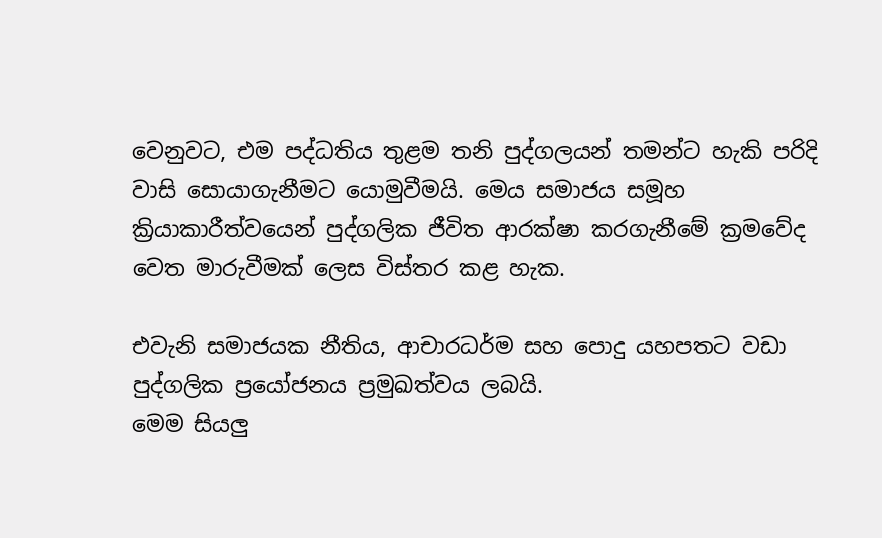වෙනුවට, එම පද්ධතිය තුළම තනි පුද්ගලයන් තමන්ට හැකි පරිදි වාසි සොයාගැනීමට යොමුවීමයි. මෙය සමාජය සමූහ ක්‍රියාකාරීත්වයෙන් පුද්ගලික ජීවිත ආරක්ෂා කරගැනීමේ ක්‍රමවේද වෙත මාරුවීමක් ලෙස විස්තර කළ හැක.

එවැනි සමාජයක නීතිය, ආචාරධර්ම සහ පොදු යහපතට වඩා පුද්ගලික ප්‍රයෝජනය ප්‍රමුඛත්වය ලබයි.
මෙම සියලු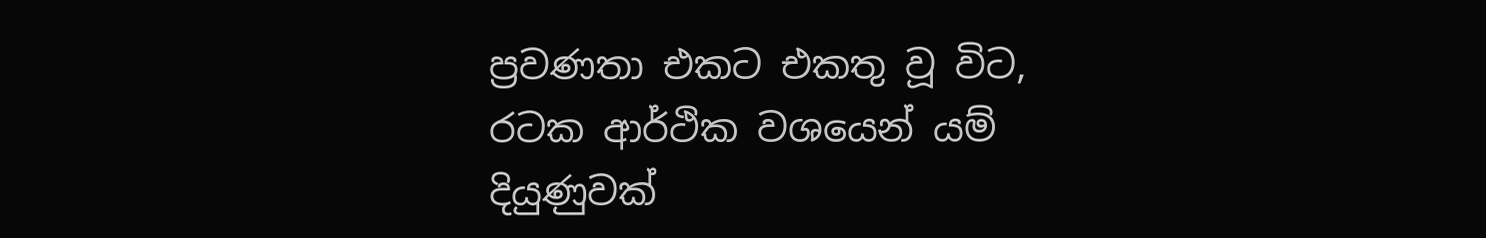ප්‍රවණතා එකට එකතු වූ විට, රටක ආර්ථික වශයෙන් යම් දියුණුවක්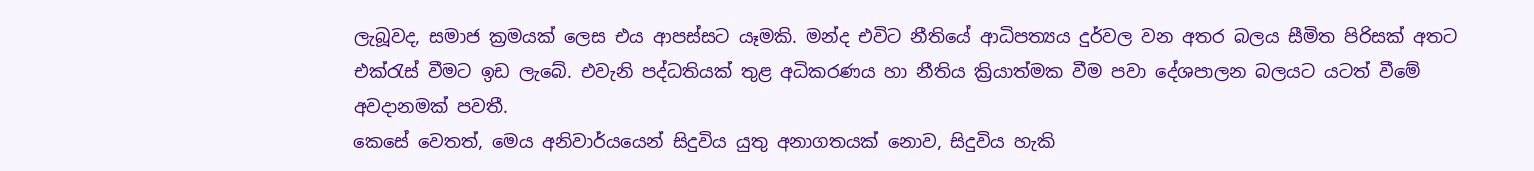ලැබූවද, සමාජ ක්‍රමයක් ලෙස එය ආපස්සට යෑමකි. මන්ද එවිට නීතියේ ආධිපත්‍යය දුර්වල වන අතර බලය සීමිත පිරිසක් අතට එක්රැස් වීමට ඉඩ ලැබේ. එවැනි පද්ධතියක් තුළ අධිකරණය හා නීතිය ක්‍රියාත්මක වීම පවා දේශපාලන බලයට යටත් වීමේ අවදානමක් පවතී.
කෙසේ වෙතත්, මෙය අනිවාර්යයෙන් සිදුවිය යුතු අනාගතයක් නොව, සිදුවිය හැකි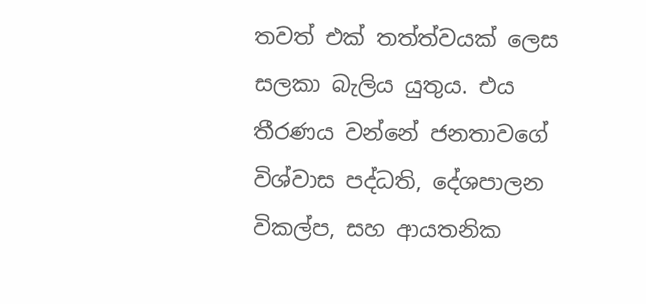තවත් එක් තත්ත්වයක් ලෙස සලකා බැලිය යුතුය. එය තීරණය වන්නේ ජනතාවගේ විශ්වාස පද්ධති, දේශපාලන විකල්ප, සහ ආයතනික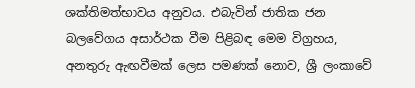ශක්තිමත්භාවය අනුවය. එබැවින් ජාතික ජන බලවේගය අසාර්ථක වීම පිළිබඳ මෙම විග්‍රහය, අනතුරු ඇඟවීමක් ලෙස පමණක් නොව, ශ්‍රී ලංකාවේ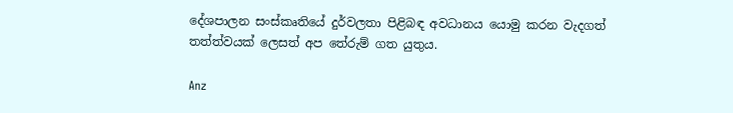දේශපාලන සංස්කෘතියේ දුර්වලතා පිළිබඳ අවධානය යොමු කරන වැදගත් තත්ත්වයක් ලෙසත් අප තේරුම් ගත යුතුය.

Anz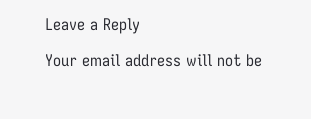Leave a Reply

Your email address will not be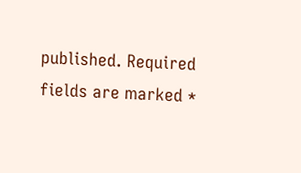published. Required fields are marked *